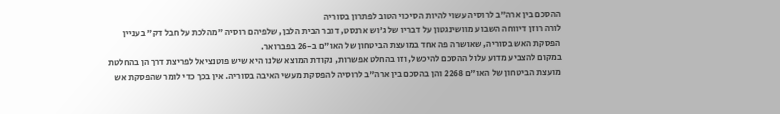ההסכם בין ארה"ב לרוסיה עשוי להיות הסיכוי הטוב לפתרון בסוריה
לורה רוזן דיווחה השבוע מוושינגטון על דבריו של ג'וש ארנסט, דובר הבית הלבן, שלפיהם רוסיה "מהלכת על חבל דק" בעניין הפסקת האש בסוריה, שאושרה פה אחד במועצת הביטחון של האו"ם ב-26 בפברואר.
במקום להצביע מדוע עלול ההסכם להיכשל, וזו בהחלט אפשרות, נקודת המוצא שלנו היא שיש פוטנציאל לפריצת דרך הן בהחלטת מועצת הביטחון של האו"ם 2268 והן בהסכם בין ארה"ב לרוסיה להפסקת מעשי האיבה בסוריה. אין בכך כדי לומר שהפסקת אש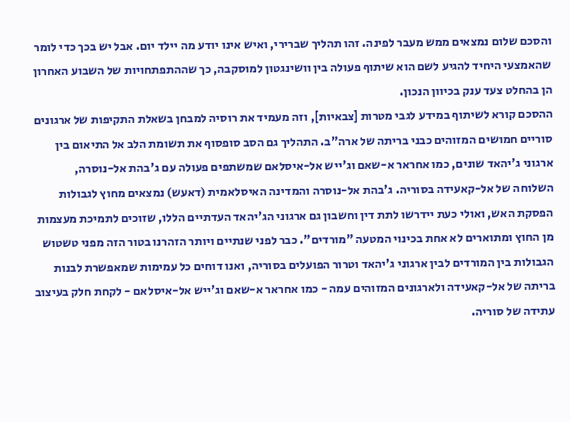והסכם שלום נמצאים ממש מעבר לפינה. זהו תהליך שברירי, ואיש אינו יודע מה יילד יום. אבל יש בכך כדי לומר שהאמצעי היחיד להגיע לשם הוא שיתוף פעולה בין וושינגטון למוסקבה, כך שההתפתחויות של השבוע האחרון הן בהחלט צעד ענק בכיוון הנכון.
ההסכם קורא לשיתוף במידע לגבי מטרות [צבאיות], וזה מעמיד את רוסיה למבחן בשאלת התקיפות של ארגונים סוריים חמושים המזוהים כבני בריתה של ארה"ב. התהליך גם הסב סופסוף את תשומת הלב אל התיאום בין ארגוני ג'יהאד שונים, כמו אחראר א-שאם וג'ייש אל-איסלאם שמשתפים פעולה עם ג'בהת אל-נוסרה, השלוחה של אל-קאעידה בסוריה. ג'בהת אל-נוסרה והמדינה האיסלאמית (דאעש) נמצאים מחוץ לגבולות הפסקת האש, ואולי כעת יידרשו לתת דין וחשבון גם ארגוני הג'יהאד העדתיים הללו, שזוכים לתמיכת מעצמות מן החוץ ומתוארים לא אחת בכינוי המטעה "מורדים". כבר לפני שנתיים ויותר הזהרנו בטור הזה מפני טשטוש הגבולות בין המורדים לבין ארגוני ג'יהאד וטרור הפועלים בסוריה, ואנו דוחים כל עמימות שמאפשרת לבנות בריתה של אל-קאעידה ולארגונים המזוהים עמה - כמו אחראר א-שאם וג'ייש אל-איסלאם - לקחת חלק בעיצוב עתידה של סוריה.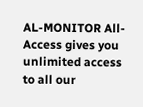AL-MONITOR All-Access gives you unlimited access to all our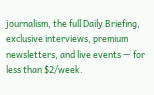journalism, the full Daily Briefing, exclusive interviews, premium newsletters, and live events — for less than $2/week.